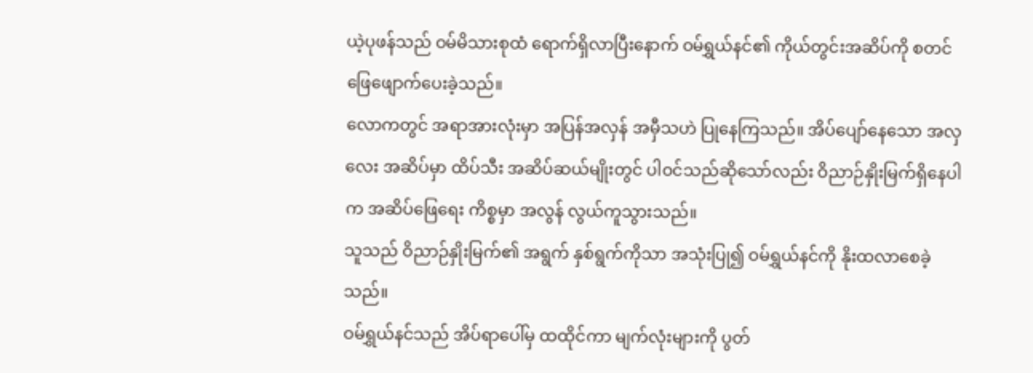ယဲ့ပုဖန်သည် ဝမ်မိသားစုထံ ရောက်ရှိလာပြီးနောက် ဝမ်ရွှယ်နင်၏ ကိုယ်တွင်းအဆိပ်ကို စတင် ဖြေဖျောက်ပေးခဲ့သည်။
လောကတွင် အရာအားလုံးမှာ အပြန်အလှန် အမှီသဟဲ ပြုနေကြသည်။ အိပ်ပျော်နေသော အလှလေး အဆိပ်မှာ ထိပ်သီး အဆိပ်ဆယ်မျိုးတွင် ပါဝင်သည်ဆိုသော်လည်း ဝိညာဉ်နှိုးမြက်ရှိနေပါက အဆိပ်ဖြေရေး ကိစ္စမှာ အလွန် လွယ်ကူသွားသည်။
သူသည် ဝိညာဉ်နှိုးမြက်၏ အရွက် နှစ်ရွက်ကိုသာ အသုံးပြု၍ ဝမ်ရွှယ်နင်ကို နိုးထလာစေခဲ့သည်။
ဝမ်ရွှယ်နင်သည် အိပ်ရာပေါ်မှ ထထိုင်ကာ မျက်လုံးများကို ပွတ်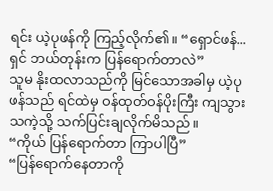ရင်း ယဲ့ပုဖန်ကို ကြည့်လိုက်၏။ “ရှောင်ဖန်... ရှင် ဘယ်တုန်းက ပြန်ရောက်တာလဲ”
သူမ နိုးထလာသည်ကို မြင်သောအခါမှ ယဲ့ပုဖန်သည် ရင်ထဲမှ ဝန်ထုတ်ဝန်ပိုးကြီး ကျသွားသကဲ့သို့ သက်ပြင်းချလိုက်မိသည်။
“ကိုယ် ပြန်ရောက်တာ ကြာပါပြီ”
“ပြန်ရောက်နေတာကို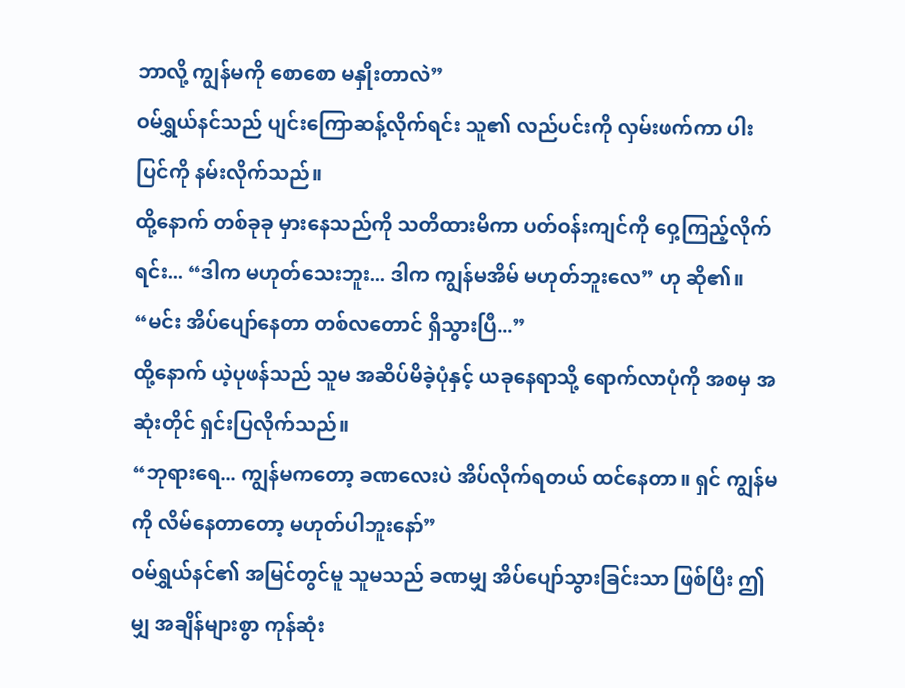ဘာလို့ ကျွန်မကို စောစော မနှိုးတာလဲ”
ဝမ်ရွှယ်နင်သည် ပျင်းကြောဆန့်လိုက်ရင်း သူ၏ လည်ပင်းကို လှမ်းဖက်ကာ ပါးပြင်ကို နမ်းလိုက်သည်။
ထို့နောက် တစ်ခုခု မှားနေသည်ကို သတိထားမိကာ ပတ်ဝန်းကျင်ကို ဝှေ့ကြည့်လိုက်ရင်း... “ဒါက မဟုတ်သေးဘူး... ဒါက ကျွန်မအိမ် မဟုတ်ဘူးလေ” ဟု ဆို၏။
“မင်း အိပ်ပျော်နေတာ တစ်လတောင် ရှိသွားပြီ...”
ထို့နောက် ယဲ့ပုဖန်သည် သူမ အဆိပ်မိခဲ့ပုံနှင့် ယခုနေရာသို့ ရောက်လာပုံကို အစမှ အဆုံးတိုင် ရှင်းပြလိုက်သည်။
“ဘုရားရေ... ကျွန်မကတော့ ခဏလေးပဲ အိပ်လိုက်ရတယ် ထင်နေတာ။ ရှင် ကျွန်မကို လိမ်နေတာတော့ မဟုတ်ပါဘူးနော်”
ဝမ်ရွှယ်နင်၏ အမြင်တွင်မူ သူမသည် ခဏမျှ အိပ်ပျော်သွားခြင်းသာ ဖြစ်ပြီး ဤမျှ အချိန်များစွာ ကုန်ဆုံး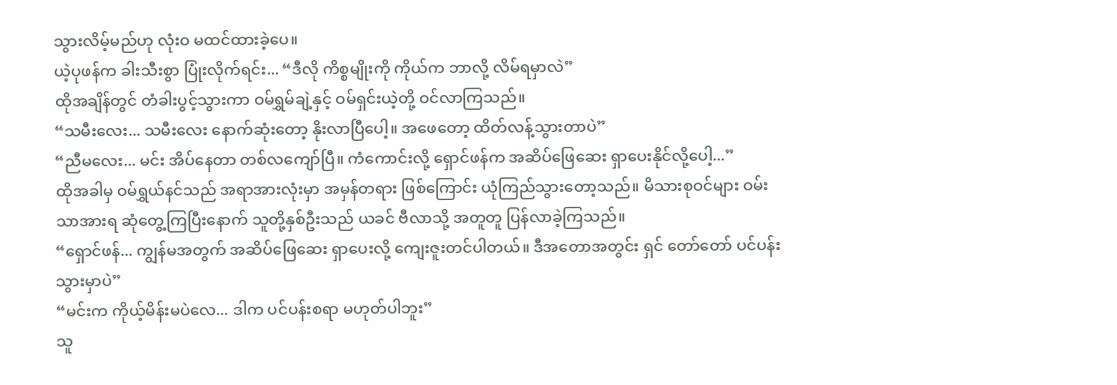သွားလိမ့်မည်ဟု လုံးဝ မထင်ထားခဲ့ပေ။
ယဲ့ပုဖန်က ခါးသီးစွာ ပြုံးလိုက်ရင်း... “ဒီလို ကိစ္စမျိုးကို ကိုယ်က ဘာလို့ လိမ်ရမှာလဲ”
ထိုအချိန်တွင် တံခါးပွင့်သွားကာ ဝမ်ရွှမ်ချဲ့နှင့် ဝမ်ရှင်းယဲ့တို့ ဝင်လာကြသည်။
“သမီးလေး... သမီးလေး နောက်ဆုံးတော့ နိုးလာပြီပေါ့။ အဖေတော့ ထိတ်လန့်သွားတာပဲ”
“ညီမလေး... မင်း အိပ်နေတာ တစ်လကျော်ပြီ။ ကံကောင်းလို့ ရှောင်ဖန်က အဆိပ်ဖြေဆေး ရှာပေးနိုင်လို့ပေါ့...”
ထိုအခါမှ ဝမ်ရွှယ်နင်သည် အရာအားလုံးမှာ အမှန်တရား ဖြစ်ကြောင်း ယုံကြည်သွားတော့သည်။ မိသားစုဝင်များ ဝမ်းသာအားရ ဆုံတွေ့ကြပြီးနောက် သူတို့နှစ်ဦးသည် ယခင် ဗီလာသို့ အတူတူ ပြန်လာခဲ့ကြသည်။
“ရှောင်ဖန်... ကျွန်မအတွက် အဆိပ်ဖြေဆေး ရှာပေးလို့ ကျေးဇူးတင်ပါတယ်။ ဒီအတောအတွင်း ရှင် တော်တော် ပင်ပန်းသွားမှာပဲ”
“မင်းက ကိုယ့်မိန်းမပဲလေ... ဒါက ပင်ပန်းစရာ မဟုတ်ပါဘူး”
သူ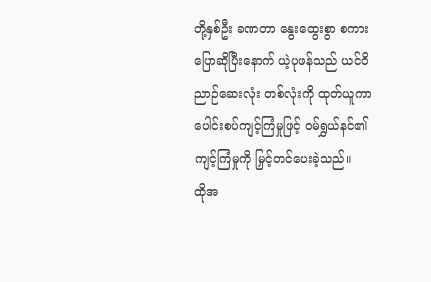တို့နှစ်ဦး ခဏတာ နွေးထွေးစွာ စကားပြောဆိုပြီးနောက် ယဲ့ပုဖန်သည် ယင်ဝိညာဉ်ဆေးလုံး တစ်လုံးကို ထုတ်ယူကာ ပေါင်းစပ်ကျင့်ကြံမှုဖြင့် ဝမ်ရွှယ်နင်၏ ကျင့်ကြံမှုကို မြှင့်တင်ပေးခဲ့သည်။
ထိုအ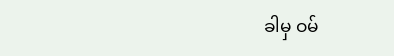ခါမှ ဝမ်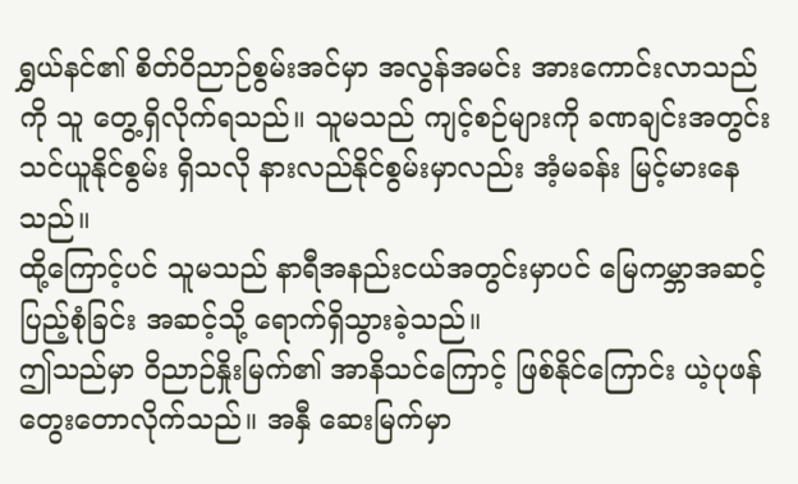ရွှယ်နင်၏ စိတ်ဝိညာဉ်စွမ်းအင်မှာ အလွန်အမင်း အားကောင်းလာသည်ကို သူ တွေ့ရှိလိုက်ရသည်။ သူမသည် ကျင့်စဉ်များကို ခဏချင်းအတွင်း သင်ယူနိုင်စွမ်း ရှိသလို နားလည်နိုင်စွမ်းမှာလည်း အံ့မခန်း မြင့်မားနေသည်။
ထို့ကြောင့်ပင် သူမသည် နာရီအနည်းငယ်အတွင်းမှာပင် မြေကမ္ဘာအဆင့် ပြည့်စုံခြင်း အဆင့်သို့ ရောက်ရှိသွားခဲ့သည်။
ဤသည်မှာ ဝိညာဉ်နှိုးမြက်၏ အာနိသင်ကြောင့် ဖြစ်နိုင်ကြောင်း ယဲ့ပုဖန် တွေးတောလိုက်သည်။ အနှီ ဆေးမြက်မှာ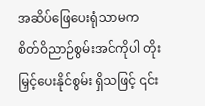အဆိပ်ဖြေပေးရုံသာမက စိတ်ဝိညာဉ်စွမ်းအင်ကိုပါ တိုးမြှင့်ပေးနိုင်စွမ်း ရှိသဖြင့် ၎င်း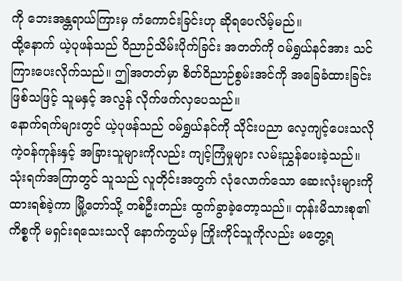ကို ဘေးအန္တရာယ်ကြားမှ ကံကောင်းခြင်းဟု ဆိုရပေလိမ့်မည်။
ထို့နောက် ယဲ့ပုဖန်သည် ဝိညာဉ်သိမ်းပိုက်ခြင်း အတတ်ကို ဝမ်ရွှယ်နင်အား သင်ကြားပေးလိုက်သည်။ ဤအတတ်မှာ စိတ်ဝိညာဉ်စွမ်းအင်ကို အခြေခံထားခြင်း ဖြစ်သဖြင့် သူမနှင့် အလွန် လိုက်ဖက်လှပေသည်။
နောက်ရက်များတွင် ယဲ့ပုဖန်သည် ဝမ်ရွှယ်နင်ကို သိုင်းပညာ လေ့ကျင့်ပေးသလို ကဲ့ဝန်ကုန်းနှင့် အခြားသူများကိုလည်း ကျင့်ကြံမှုများ လမ်းညွှန်ပေးခဲ့သည်။
သုံးရက်အကြာတွင် သူသည် လူတိုင်းအတွက် လုံလောက်သော ဆေးလုံးများကို ထားရစ်ခဲ့ကာ မြို့တော်သို့ တစ်ဦးတည်း ထွက်ခွာခဲ့တော့သည်။ တုန်းမိသားစု၏ ကိစ္စကို မရှင်းရသေးသလို နောက်ကွယ်မှ ကြိုးကိုင်သူကိုလည်း မတွေ့ရ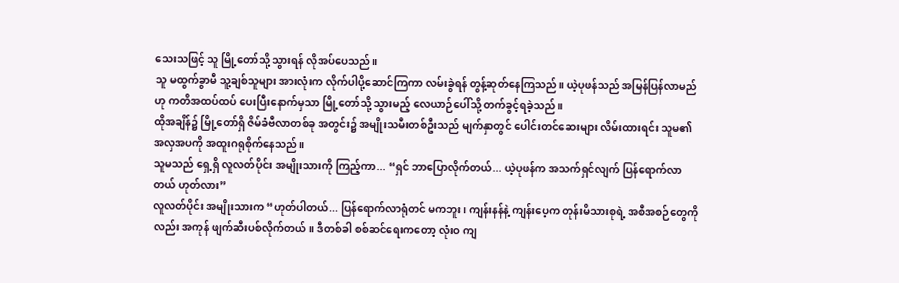သေးသဖြင့် သူ မြို့တော်သို့ သွားရန် လိုအပ်ပေသည်။
သူ မထွက်ခွာမီ သူ့ချစ်သူများ အားလုံးက လိုက်ပါပို့ဆောင်ကြကာ လမ်းခွဲရန် တွန့်ဆုတ်နေကြသည်။ ယဲ့ပုဖန်သည် အမြန်ပြန်လာမည်ဟု ကတိအထပ်ထပ် ပေးပြီးနောက်မှသာ မြို့တော်သို့ သွားမည့် လေယာဉ်ပေါ်သို့ တက်ခွင့်ရခဲ့သည်။
ထိုအချိန်၌ မြို့တော်ရှိ ဇိမ်ခံဗီလာတစ်ခု အတွင်း၌ အမျိုးသမီးတစ်ဦးသည် မျက်နှာတွင် ပေါင်းတင်ဆေးများ လိမ်းထားရင်း သူမ၏ အလှအပကို အထူးဂရုစိုက်နေသည်။
သူမသည် ရှေ့ရှိ လူလတ်ပိုင်း အမျိုးသားကို ကြည့်ကာ... “ရှင် ဘာပြောလိုက်တယ်... ယဲ့ပုဖန်က အသက်ရှင်လျက် ပြန်ရောက်လာတယ် ဟုတ်လား”
လူလတ်ပိုင်း အမျိုးသားက “ဟုတ်ပါတယ်... ပြန်ရောက်လာရုံတင် မကဘူး၊ ကျန်းနန်နဲ့ ကျန်းပေ့က တုန်းမိသားစုရဲ့ အစီအစဉ်တွေကိုလည်း အကုန် ဖျက်ဆီးပစ်လိုက်တယ်။ ဒီတစ်ခါ စစ်ဆင်ရေးကတော့ လုံးဝ ကျ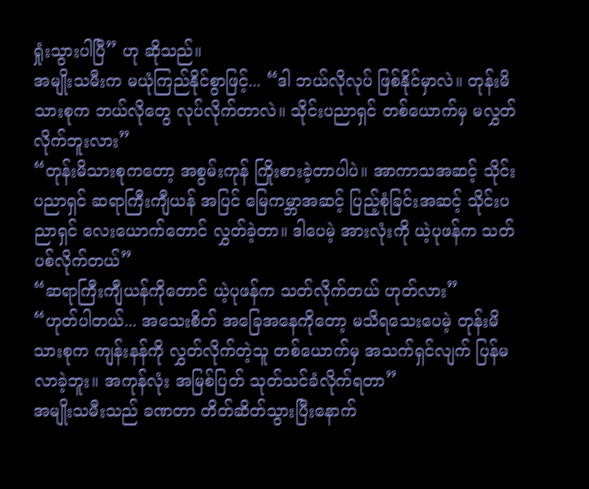ရှုံးသွားပါပြီ” ဟု ဆိုသည်။
အမျိုးသမီးက မယုံကြည်နိုင်စွာဖြင့်... “ဒါ ဘယ်လိုလုပ် ဖြစ်နိုင်မှာလဲ။ တုန်းမိသားစုက ဘယ်လိုတွေ လုပ်လိုက်တာလဲ။ သိုင်းပညာရှင် တစ်ယောက်မှ မလွှတ်လိုက်ဘူးလား”
“တုန်းမိသားစုကတော့ အစွမ်းကုန် ကြိုးစားခဲ့တာပါပဲ။ အာကာသအဆင့် သိုင်းပညာရှင် ဆရာကြီးကျီယန် အပြင် မြေကမ္ဘာအဆင့် ပြည့်စုံခြင်းအဆင့် သိုင်းပညာရှင် လေးယောက်တောင် လွှတ်ခဲ့တာ။ ဒါပေမဲ့ အားလုံးကို ယဲ့ပုဖန်က သတ်ပစ်လိုက်တယ်”
“ဆရာကြီးကျီယန်ကိုတောင် ယဲ့ပုဖန်က သတ်လိုက်တယ် ဟုတ်လား”
“ဟုတ်ပါတယ်... အသေးစိတ် အခြေအနေကိုတော့ မသိရသေးပေမဲ့ တုန်းမိသားစုက ကျန်းနန်ကို လွှတ်လိုက်တဲ့သူ တစ်ယောက်မှ အသက်ရှင်လျက် ပြန်မလာခဲ့ဘူး။ အကုန်လုံး အမြစ်ပြတ် သုတ်သင်ခံလိုက်ရတာ”
အမျိုးသမီးသည် ခဏတာ တိတ်ဆိတ်သွားပြီးနောက်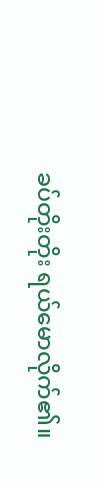ခပ်တိုးတိုး ရယ်မောလိုက်၏။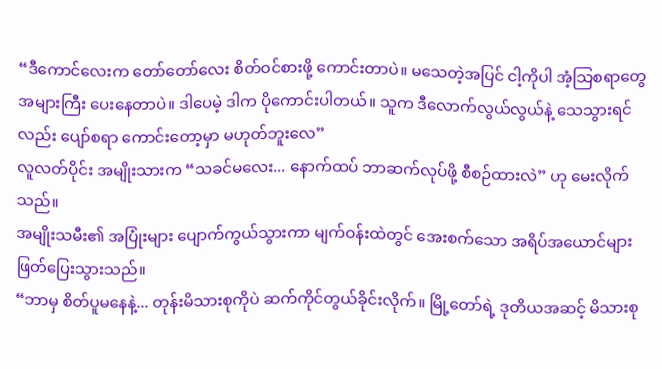“ဒီကောင်လေးက တော်တော်လေး စိတ်ဝင်စားဖို့ ကောင်းတာပဲ။ မသေတဲ့အပြင် ငါ့ကိုပါ အံ့သြစရာတွေ အများကြီး ပေးနေတာပဲ။ ဒါပေမဲ့ ဒါက ပိုကောင်းပါတယ်။ သူက ဒီလောက်လွယ်လွယ်နဲ့ သေသွားရင်လည်း ပျော်စရာ ကောင်းတော့မှာ မဟုတ်ဘူးလေ”
လူလတ်ပိုင်း အမျိုးသားက “သခင်မလေး... နောက်ထပ် ဘာဆက်လုပ်ဖို့ စီစဉ်ထားလဲ” ဟု မေးလိုက်သည်။
အမျိုးသမီး၏ အပြုံးများ ပျောက်ကွယ်သွားကာ မျက်ဝန်းထဲတွင် အေးစက်သော အရိပ်အယောင်များ ဖြတ်ပြေးသွားသည်။
“ဘာမှ စိတ်ပူမနေနဲ့... တုန်းမိသားစုကိုပဲ ဆက်ကိုင်တွယ်ခိုင်းလိုက်။ မြို့တော်ရဲ့ ဒုတိယအဆင့် မိသားစု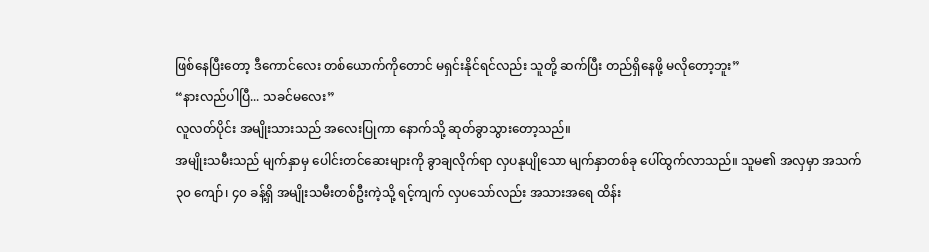ဖြစ်နေပြီးတော့ ဒီကောင်လေး တစ်ယောက်ကိုတောင် မရှင်းနိုင်ရင်လည်း သူတို့ ဆက်ပြီး တည်ရှိနေဖို့ မလိုတော့ဘူး”
“နားလည်ပါပြီ... သခင်မလေး”
လူလတ်ပိုင်း အမျိုးသားသည် အလေးပြုကာ နောက်သို့ ဆုတ်ခွာသွားတော့သည်။
အမျိုးသမီးသည် မျက်နှာမှ ပေါင်းတင်ဆေးများကို ခွာချလိုက်ရာ လှပနုပျိုသော မျက်နှာတစ်ခု ပေါ်ထွက်လာသည်။ သူမ၏ အလှမှာ အသက် ၃၀ ကျော်၊ ၄၀ ခန့်ရှိ အမျိုးသမီးတစ်ဦးကဲ့သို့ ရင့်ကျက် လှပသော်လည်း အသားအရေ ထိန်း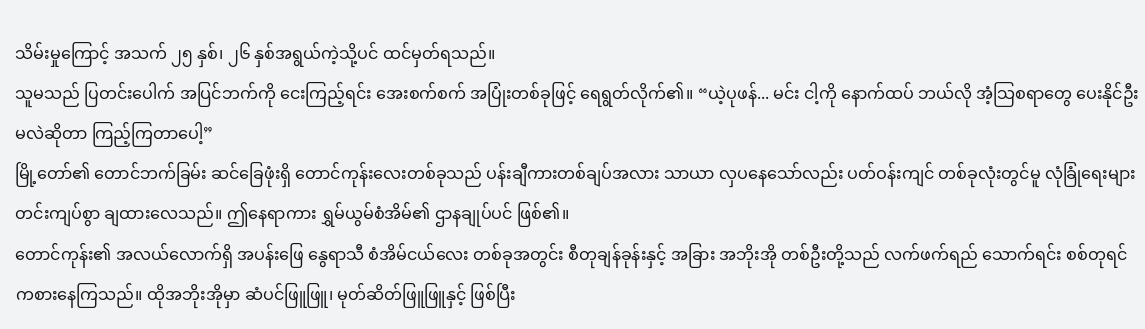သိမ်းမှုကြောင့် အသက် ၂၅ နှစ်၊ ၂၆ နှစ်အရွယ်ကဲ့သို့ပင် ထင်မှတ်ရသည်။
သူမသည် ပြတင်းပေါက် အပြင်ဘက်ကို ငေးကြည့်ရင်း အေးစက်စက် အပြုံးတစ်ခုဖြင့် ရေရွတ်လိုက်၏။ “ယဲ့ပုဖန်... မင်း ငါ့ကို နောက်ထပ် ဘယ်လို အံ့သြစရာတွေ ပေးနိုင်ဦးမလဲဆိုတာ ကြည့်ကြတာပေါ့”
မြို့တော်၏ တောင်ဘက်ခြမ်း ဆင်ခြေဖုံးရှိ တောင်ကုန်းလေးတစ်ခုသည် ပန်းချီကားတစ်ချပ်အလား သာယာ လှပနေသော်လည်း ပတ်ဝန်းကျင် တစ်ခုလုံးတွင်မူ လုံခြုံရေးများ တင်းကျပ်စွာ ချထားလေသည်။ ဤနေရာကား ရွှမ်ယွမ်စံအိမ်၏ ဌာနချုပ်ပင် ဖြစ်၏။
တောင်ကုန်း၏ အလယ်လောက်ရှိ အပန်းဖြေ နွေရာသီ စံအိမ်ငယ်လေး တစ်ခုအတွင်း စီတုချန်ခုန်းနှင့် အခြား အဘိုးအို တစ်ဦးတို့သည် လက်ဖက်ရည် သောက်ရင်း စစ်တုရင် ကစားနေကြသည်။ ထိုအဘိုးအိုမှာ ဆံပင်ဖြူဖြူ၊ မုတ်ဆိတ်ဖြူဖြူနှင့် ဖြစ်ပြီး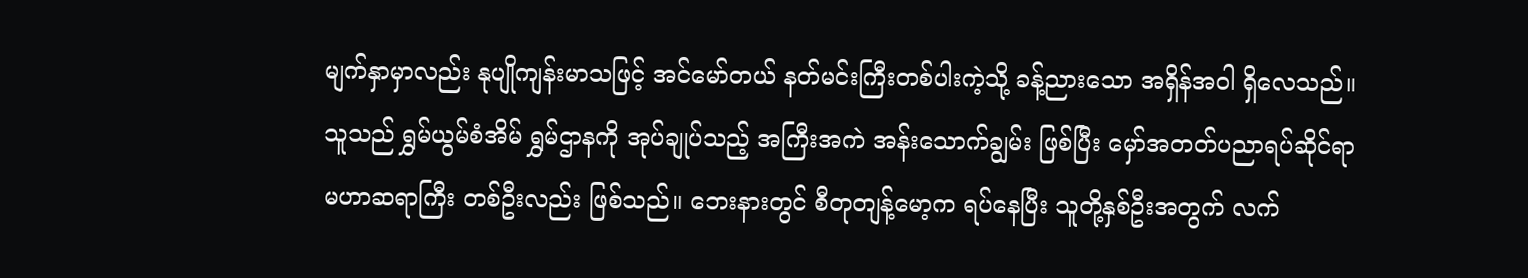မျက်နှာမှာလည်း နုပျိုကျန်းမာသဖြင့် အင်မော်တယ် နတ်မင်းကြီးတစ်ပါးကဲ့သို့ ခန့်ညားသော အရှိန်အဝါ ရှိလေသည်။
သူသည် ရွှမ်ယွမ်စံအိမ် ရွှမ်ဌာနကို အုပ်ချုပ်သည့် အကြီးအကဲ အန်းသောက်ချွမ်း ဖြစ်ပြီး မှော်အတတ်ပညာရပ်ဆိုင်ရာ မဟာဆရာကြီး တစ်ဦးလည်း ဖြစ်သည်။ ဘေးနားတွင် စီတုတျန့်မော့က ရပ်နေပြီး သူတို့နှစ်ဦးအတွက် လက်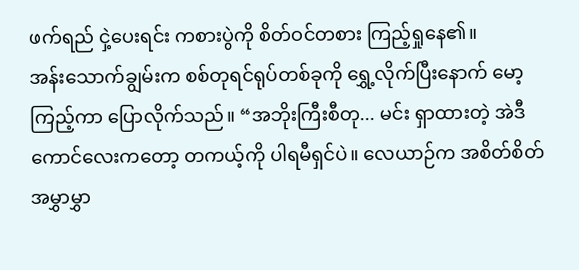ဖက်ရည် ငှဲ့ပေးရင်း ကစားပွဲကို စိတ်ဝင်တစား ကြည့်ရှုနေ၏။
အန်းသောက်ချွမ်းက စစ်တုရင်ရုပ်တစ်ခုကို ရွှေ့လိုက်ပြီးနောက် မော့ကြည့်ကာ ပြောလိုက်သည်။ “အဘိုးကြီးစီတု... မင်း ရှာထားတဲ့ အဲဒီကောင်လေးကတော့ တကယ့်ကို ပါရမီရှင်ပဲ။ လေယာဉ်က အစိတ်စိတ် အမွှာမွှာ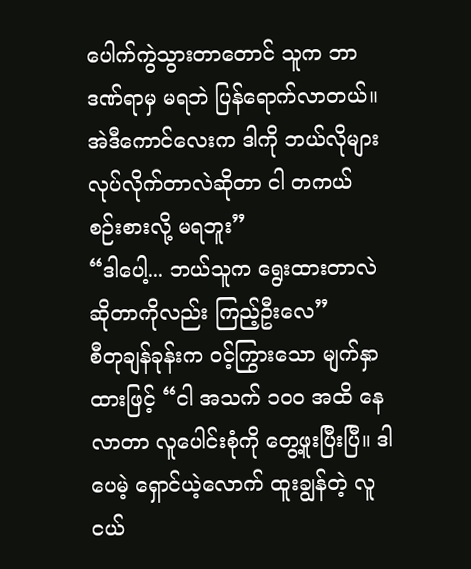ပေါက်ကွဲသွားတာတောင် သူက ဘာဒဏ်ရာမှ မရဘဲ ပြန်ရောက်လာတယ်။ အဲဒီကောင်လေးက ဒါကို ဘယ်လိုများ လုပ်လိုက်တာလဲဆိုတာ ငါ တကယ် စဉ်းစားလို့ မရဘူး”
“ဒါပေါ့... ဘယ်သူက ရွေးထားတာလဲဆိုတာကိုလည်း ကြည့်ဦးလေ”
စီတုချန်ခုန်းက ဝင့်ကြွားသော မျက်နှာထားဖြင့် “ငါ အသက် ၁၀၀ အထိ နေလာတာ လူပေါင်းစုံကို တွေ့ဖူးပြီးပြီ။ ဒါပေမဲ့ ရှောင်ယဲ့လောက် ထူးချွန်တဲ့ လူငယ်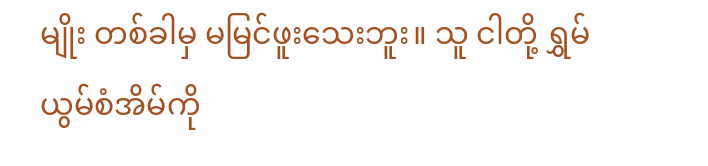မျိုး တစ်ခါမှ မမြင်ဖူးသေးဘူး။ သူ ငါတို့ ရွှမ်ယွမ်စံအိမ်ကို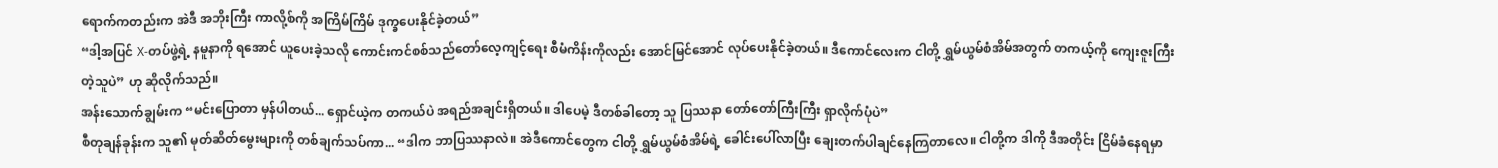ရောက်ကတည်းက အဲဒီ အဘိုးကြီး ကာလို့စ်ကို အကြိမ်ကြိမ် ဒုက္ခပေးနိုင်ခဲ့တယ်”
“ဒါ့အပြင် X-တပ်ဖွဲ့ရဲ့ နမူနာကို ရအောင် ယူပေးခဲ့သလို ကောင်းကင်စစ်သည်တော်လေ့ကျင့်ရေး စီမံကိန်းကိုလည်း အောင်မြင်အောင် လုပ်ပေးနိုင်ခဲ့တယ်။ ဒီကောင်လေးက ငါတို့ ရွှမ်ယွမ်စံအိမ်အတွက် တကယ့်ကို ကျေးဇူးကြီးတဲ့သူပဲ” ဟု ဆိုလိုက်သည်။
အန်းသောက်ချွမ်းက “မင်းပြောတာ မှန်ပါတယ်... ရှောင်ယဲ့က တကယ်ပဲ အရည်အချင်းရှိတယ်။ ဒါပေမဲ့ ဒီတစ်ခါတော့ သူ ပြဿနာ တော်တော်ကြီးကြီး ရှာလိုက်ပုံပဲ”
စီတုချန်ခုန်းက သူ၏ မုတ်ဆိတ်မွေးများကို တစ်ချက်သပ်ကာ... “ဒါက ဘာပြဿနာလဲ။ အဲဒီကောင်တွေက ငါတို့ ရွှမ်ယွမ်စံအိမ်ရဲ့ ခေါင်းပေါ်လာပြီး ချေးတက်ပါချင်နေကြတာလေ။ ငါတို့က ဒါကို ဒီအတိုင်း ငြိမ်ခံနေရမှာ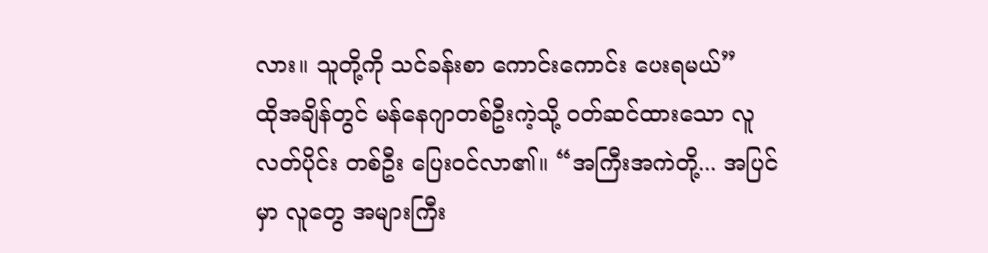လား။ သူတို့ကို သင်ခန်းစာ ကောင်းကောင်း ပေးရမယ်”
ထိုအချိန်တွင် မန်နေဂျာတစ်ဦးကဲ့သို့ ဝတ်ဆင်ထားသော လူလတ်ပိုင်း တစ်ဦး ပြေးဝင်လာ၏။ “အကြီးအကဲတို့... အပြင်မှာ လူတွေ အများကြီး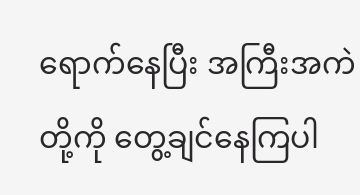ရောက်နေပြီး အကြီးအကဲတို့ကို တွေ့ချင်နေကြပါ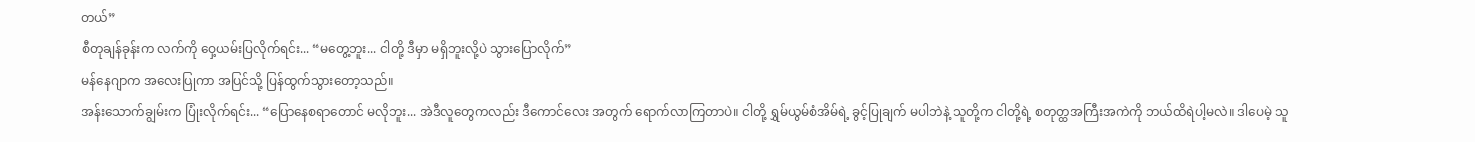တယ်”
စီတုချန်ခုန်းက လက်ကို ဝှေ့ယမ်းပြလိုက်ရင်း... “မတွေ့ဘူး... ငါတို့ ဒီမှာ မရှိဘူးလို့ပဲ သွားပြောလိုက်”
မန်နေဂျာက အလေးပြုကာ အပြင်သို့ ပြန်ထွက်သွားတော့သည်။
အန်းသောက်ချွမ်းက ပြုံးလိုက်ရင်း... “ပြောနေစရာတောင် မလိုဘူး... အဲဒီလူတွေကလည်း ဒီကောင်လေး အတွက် ရောက်လာကြတာပဲ။ ငါတို့ ရွှမ်ယွမ်စံအိမ်ရဲ့ ခွင့်ပြုချက် မပါဘဲနဲ့ သူတို့က ငါတို့ရဲ့ စတုတ္ထအကြီးအကဲကို ဘယ်ထိရဲပါ့မလဲ။ ဒါပေမဲ့ သူ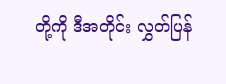တို့ကို ဒီအတိုင်း လွှတ်ပြန်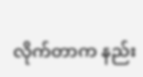လိုက်တာက နည်း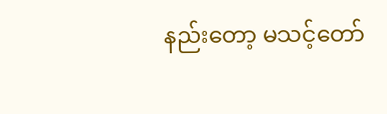နည်းတော့ မသင့်တော်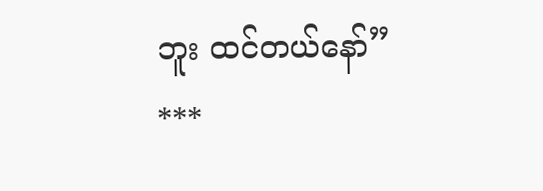ဘူး ထင်တယ်နော်”
***